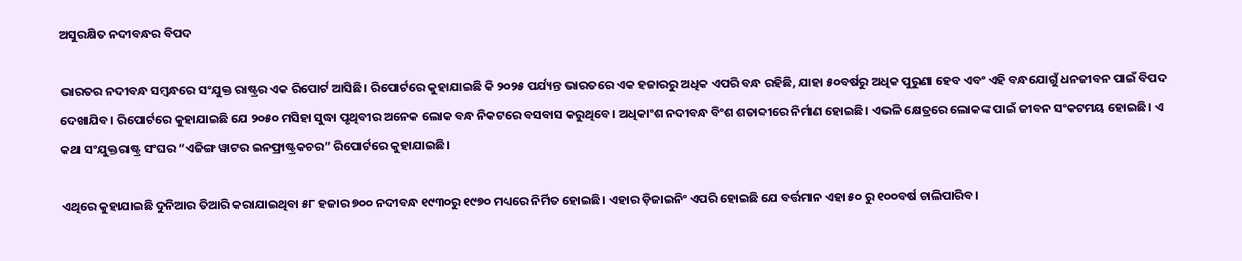ଅସୁରକ୍ଷିତ ନଦୀବନ୍ଧର ବିପଦ

ଭାରତର ନଦୀବନ୍ଧ ସମ୍ବନ୍ଧରେ ସଂଯୁକ୍ତ ରାଷ୍ଟ୍ରର ଏକ ରିପୋର୍ଟ ଆସିଛି। ରିପୋର୍ଟରେ କୁହାଯାଇଛି କି ୨୦୨୫ ପର୍ଯ୍ୟନ୍ତ ଭାରତରେ ଏକ ହଜାରରୁ ଅଧିକ ଏପରି ବନ୍ଧ ରହିଛି, ଯାହା ୫୦ବର୍ଷରୁ ଅଧିକ ପୁରୁଣା ହେବ ଏବଂ ଏହି ବନ୍ଧଯୋଗୁଁ ଧନଜୀବନ ପାଇଁ ବିପଦ ଦେଖାଯିବ। ରିପୋର୍ଟରେ କୁହାଯାଇଛି ଯେ ୨୦୫୦ ମସିହା ସୁଦ୍ଧା ପୃଥିବୀର ଅନେକ ଲୋକ ବନ୍ଧ ନିକଟରେ ବସବାସ କରୁଥିବେ। ଅଧିକାଂଶ ନଦୀବନ୍ଧ ବିଂଶ ଶତାବ୍ଦୀରେ ନିର୍ମାଣ ହୋଇଛି। ଏଭଳି କ୍ଷେତ୍ରରେ ଲୋକଙ୍କ ପାଇଁ ଜୀବନ ସଂକଟମୟ ହୋଇଛି। ଏ କଥା ସଂଯୁକ୍ତରାଷ୍ଟ୍ର ସଂଘର “ଏଜିଙ୍ଗ ୱାଟର ଇନଫ୍ରାଷ୍ଟ୍ରକଚର” ରିପୋର୍ଟରେ କୁହାଯାଇଛି।

ଏଥିରେ କୁହାଯାଇଛି ଦୁନିଆର ତିଆରି କରାଯାଇଥିବା ୫୮ ହଜାର ୭୦୦ ନଦୀବନ୍ଧ ୧୯୩୦ରୁ ୧୯୭୦ ମଧ୍ୟରେ ନିର୍ମିତ ହୋଇଛି। ଏହାର ଡ଼ିଜାଇନିଂ ଏପରି ହୋଇଛି ଯେ ବର୍ତ୍ତମାନ ଏହା ୫୦ ରୁ ୧୦୦ବର୍ଷ ଚାଲିପାରିବ।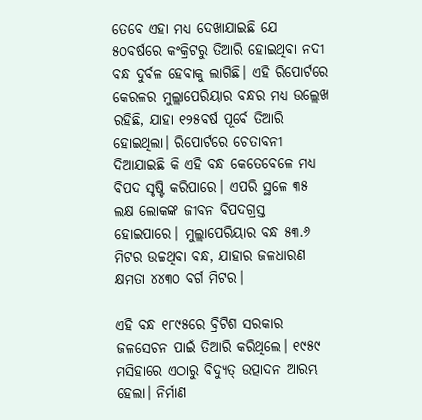ତେବେ ଏହା ମଧ୍ୟ ଦେଖାଯାଇଛି ଯେ ୫୦ବର୍ଷରେ କଂକ୍ରିଟରୁ ତିଆରି ହୋଇଥିବା ନଦୀ ବନ୍ଧ ଦୁର୍ବଳ ହେବାକୁ ଲାଗିଛି। ଏହି ରିପୋର୍ଟରେ କେରଳର ମୁଲ୍ଲାପେରିୟାର ବନ୍ଧର ମଧ୍ୟ ଉଲ୍ଲେଖ ରହିଛି, ଯାହା ୧୨୫ବର୍ଷ ପୂର୍ବେ ତିଆରି ହୋଇଥିଲା। ରିପୋର୍ଟରେ ଚେତାବନୀ ଦିଆଯାଇଛି କି ଏହି ବନ୍ଧ କେତେବେଳେ ମଧ୍ୟ ବିପଦ ସୃଷ୍ଟି କରିପାରେ। ଏପରି ସ୍ଥଳେ ୩୫ ଲକ୍ଷ ଲୋକଙ୍କ ଜୀବନ ବିପଦଗ୍ରସ୍ତ ହୋଇପାରେ। ମୁଲ୍ଲାପେରିୟାର ବନ୍ଧ ୫୩.୬ ମିଟର ଉଚ୍ଚଥିବା ବନ୍ଧ, ଯାହାର ଜଳଧାରଣ କ୍ଷମତା ୪୪୩୦ ବର୍ଗ ମିଟର।

ଏହି ବନ୍ଧ ୧୮୯୫ରେ ବ୍ରିଟିଶ ସରକାର ଜଳସେଚନ ପାଇଁ ତିଆରି କରିଥିଲେ। ୧୯୫୯ ମସିହାରେ ଏଠାରୁ ବିଦ୍ୟୁତ୍‌ ଉତ୍ପାଦନ ଆରମ୍ଭ ହେଲା। ନିର୍ମାଣ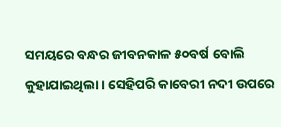ସମୟରେ ବନ୍ଧର ଜୀବନକାଳ ୫୦ବର୍ଷ ବୋଲି କୁହାଯାଇଥିଲା। ସେହିପରି କାବେରୀ ନଦୀ ଉପରେ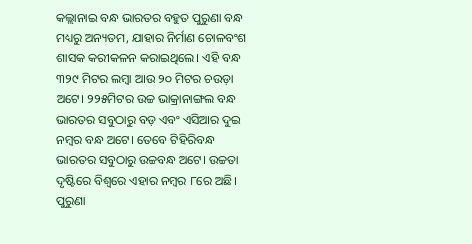କଲ୍ଲାନାଇ ବନ୍ଧ ଭାରତର ବହୁତ ପୁରୁଣା ବନ୍ଧ ମଧ୍ୟରୁ ଅନ୍ୟତମ, ଯାହାର ନିର୍ମାଣ ଚୋଳବଂଶ ଶାସକ କରୀକଳନ କରାଇଥିଲେ। ଏହି ବନ୍ଧ ୩୨୯ ମିଟର ଲମ୍ବା ଆଉ ୨୦ ମିଟର ଚଉଡ଼ା ଅଟେ। ୨୨୫ମିଟର ଉଚ୍ଚ ଭାକ୍ରାନାଙ୍ଗଲ ବନ୍ଧ ଭାରତର ସବୁଠାରୁ ବଡ଼ ଏବଂ ଏସିଆର ଦୁଇ ନମ୍ବର ବନ୍ଧ ଅଟେ। ତେବେ ଟିହିରିବନ୍ଧ ଭାରତର ସବୁଠାରୁ ଉଚ୍ଚବନ୍ଧ ଅଟେ। ଉଚ୍ଚତା ଦୃଷ୍ଟିରେ ବିଶ୍ୱରେ ଏହାର ନମ୍ବର ୮ରେ ଅଛି।
ପୁରୁଣା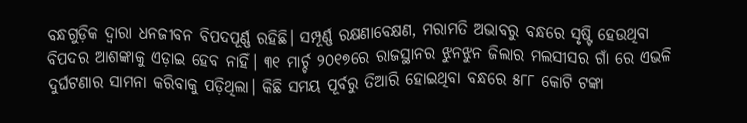ବନ୍ଧଗୁଡ଼ିକ ଦ୍ୱାରା ଧନଜୀବନ ବିପଦପୂର୍ଣ୍ଣ ରହିଛି। ସମ୍ପୂର୍ଣ୍ଣ ରକ୍ଷଣାବେକ୍ଷଣ, ମରାମତି ଅଭାବରୁ ବନ୍ଧରେ ସୃଷ୍ଟି ହେଉଥିବା ବିପଦର ଆଶଙ୍କାକୁ ଏଡ଼ାଇ ହେବ ନାହିଁ। ୩୧ ମାର୍ଚ୍ଚ ୨୦୧୭ରେ ରାଜସ୍ଥାନର ଝୁନଝୁନ ଜିଲାର ମଲସୀସର ଗାଁ ରେ ଏଭଳି ଦୁର୍ଘଟଣାର ସାମନା କରିବାକୁ ପଡ଼ିଥିଲା। କିଛି ସମୟ ପୂର୍ବରୁ ତିଆରି ହୋଇଥିବା ବନ୍ଧରେ ୫୮୮ କୋଟି ଟଙ୍କା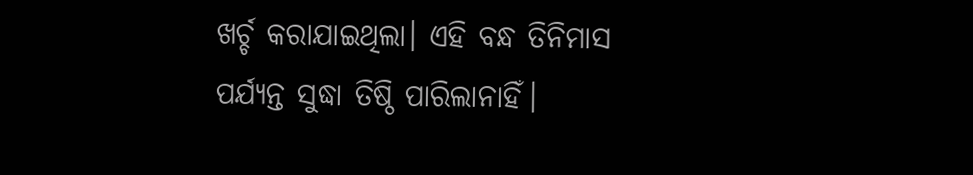ଖର୍ଚ୍ଚ କରାଯାଇଥିଲା। ଏହି ବନ୍ଧ ତିନିମାସ ପର୍ଯ୍ୟନ୍ତ ସୁଦ୍ଧା ତିଷ୍ଠି ପାରିଲାନାହିଁ।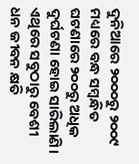ଦୁନିଆରେ ୨୦୦୦ରୁ ୨୦୦୯ ମଧ୍ୟରେ ବନ୍ଧ ସମ୍ବନ୍ଧିତ ଘଟଣାରେ ୨୦୦ରୁ ଅଧିକ ଦୁର୍ଘଟଣା ହୋଇ ସାରିଲାଣି। ଏଥିରେ ସବୁଠାରୁ ବେଶୀ ଧନ ଜୀବନ କ୍ଷତି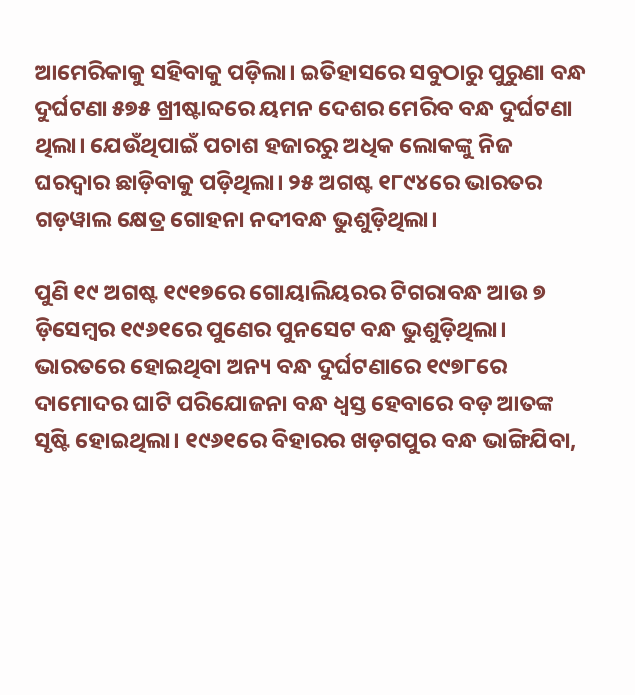ଆମେରିକାକୁ ସହିବାକୁ ପଡ଼ିଲା। ଇତିହାସରେ ସବୁଠାରୁ ପୁରୁଣା ବନ୍ଧ ଦୁର୍ଘଟଣା ୫୭୫ ଖ୍ରୀଷ୍ଟାବ୍ଦରେ ୟମନ ଦେଶର ମେରିବ ବନ୍ଧ ଦୁର୍ଘଟଣା ଥିଲା। ଯେଉଁଥିପାଇଁ ପଚାଶ ହଜାରରୁ ଅଧିକ ଲୋକଙ୍କୁ ନିଜ ଘରଦ୍ୱାର ଛାଡ଼ିବାକୁ ପଡ଼ିଥିଲା। ୨୫ ଅଗଷ୍ଟ ୧୮୯୪ରେ ଭାରତର ଗଡ଼ୱାଲ କ୍ଷେତ୍ର ଗୋହନା ନଦୀବନ୍ଧ ଭୁଶୁଡ଼ିଥିଲା।

ପୁଣି ୧୯ ଅଗଷ୍ଟ ୧୯୧୭ରେ ଗୋୟାଲିୟରର ଟିଗରାବନ୍ଧ ଆଉ ୭ ଡ଼ିସେମ୍ବର ୧୯୬୧ରେ ପୁଣେର ପୁନସେଟ ବନ୍ଧ ଭୁଶୁଡ଼ିଥିଲା। ଭାରତରେ ହୋଇଥିବା ଅନ୍ୟ ବନ୍ଧ ଦୁର୍ଘଟଣାରେ ୧୯୭୮ରେ ଦାମୋଦର ଘାଟି ପରିଯୋଜନା ବନ୍ଧ ଧ୍ବସ୍ତ ହେବାରେ ବଡ଼ ଆତଙ୍କ ସୃଷ୍ଟି ହୋଇଥିଲା। ୧୯୬୧ରେ ବିହାରର ଖଡ଼ଗପୁର ବନ୍ଧ ଭାଙ୍ଗିଯିବା,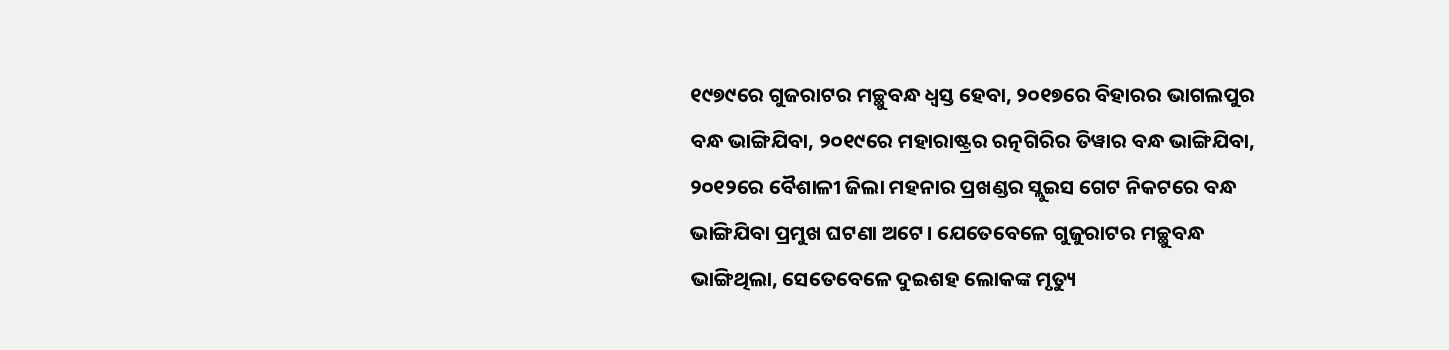୧୯୭୯ରେ ଗୁଜରାଟର ମଚ୍ଛୁବନ୍ଧ ଧ୍ୱସ୍ତ ହେବା, ୨୦୧୭ରେ ବିହାରର ଭାଗଲପୁର ବନ୍ଧ ଭାଙ୍ଗିଯିବା, ୨୦୧୯ରେ ମହାରାଷ୍ଟ୍ରର ରତ୍ନଗିରିର ତିୱାର ବନ୍ଧ ଭାଙ୍ଗିଯିବା, ୨୦୧୨ରେ ବୈଶାଳୀ ଜିଲା ମହନାର ପ୍ରଖଣ୍ଡର ସ୍ଲୁଇସ ଗେଟ ନିକଟରେ ବନ୍ଧ ଭାଙ୍ଗିଯିବା ପ୍ରମୁଖ ଘଟଣା ଅଟେ। ଯେତେବେଳେ ଗୁଜୁରାଟର ମଚ୍ଛୁବନ୍ଧ ଭାଙ୍ଗିଥିଲା, ସେତେବେଳେ ଦୁଇଶହ ଲୋକଙ୍କ ମୃତ୍ୟୁ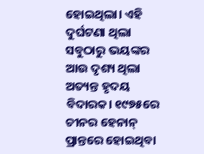ହୋଇଥିଲା। ଏହି ଦୁର୍ଘଟଣା ଥିଲା ସବୁଠାରୁ ଭୟଙ୍କର ଆଉ ଦୃଶ୍ୟ ଥିଲା ଅତ୍ୟନ୍ତ ହୃଦୟ ବିଦାରକ। ୧୯୭୫ରେ ଚୀନର ହେନାନ୍‍ ପ୍ରାନ୍ତରେ ହୋଇଥିବା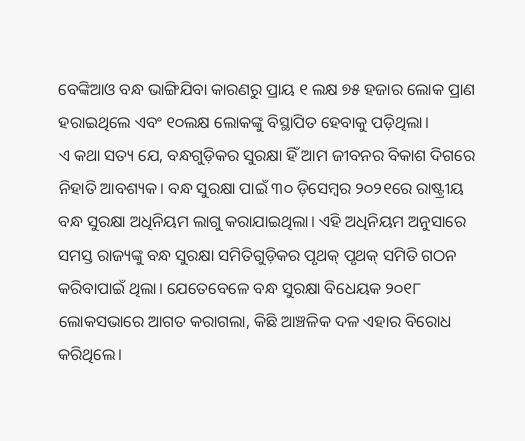ବେଙ୍କିଆଓ ବନ୍ଧ ଭାଙ୍ଗିଯିବା କାରଣରୁ ପ୍ରାୟ ୧ ଲକ୍ଷ ୭୫ ହଜାର ଲୋକ ପ୍ରାଣ ହରାଇଥିଲେ ଏବଂ ୧୦ଲକ୍ଷ ଲୋକଙ୍କୁ ବିସ୍ଥାପିତ ହେବାକୁ ପଡ଼ିଥିଲା।
ଏ କଥା ସତ୍ୟ ଯେ, ବନ୍ଧଗୁଡ଼ିକର ସୁରକ୍ଷା ହିଁ ଆମ ଜୀବନର ବିକାଶ ଦିଗରେ ନିହାତି ଆବଶ୍ୟକ। ବନ୍ଧ ସୁରକ୍ଷା ପାଇଁ ୩୦ ଡ଼ିସେମ୍ବର ୨୦୨୧ରେ ରାଷ୍ଟ୍ରୀୟ ବନ୍ଧ ସୁରକ୍ଷା ଅଧିନିୟମ ଲାଗୁ କରାଯାଇଥିଲା। ଏହି ଅଧିନିୟମ ଅନୁସାରେ ସମସ୍ତ ରାଜ୍ୟଙ୍କୁ ବନ୍ଧ ସୁରକ୍ଷା ସମିତିଗୁଡ଼ିକର ପୃଥକ୍‌ ପୃଥକ୍‌ ସମିତି ଗଠନ କରିବାପାଇଁ ଥିଲା। ଯେତେବେଳେ ବନ୍ଧ ସୁରକ୍ଷା ବିଧେୟକ ୨୦୧୮ ଲୋକସଭାରେ ଆଗତ କରାଗଲା, କିଛି ଆଞ୍ଚଳିକ ଦଳ ଏହାର ବିରୋଧ କରିଥିଲେ।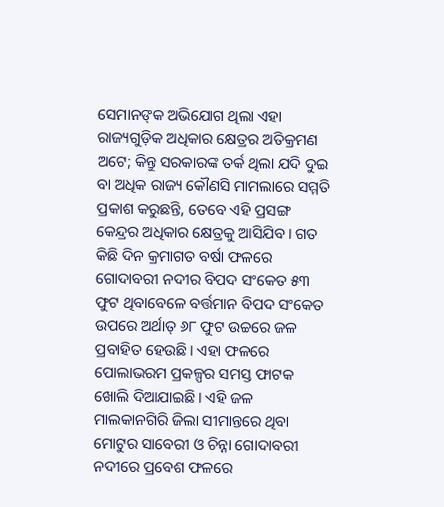ସେମାନଙ୍‌କ ଅଭିଯୋଗ ଥିଲା ଏହା ରାଜ୍ୟଗୁଡ଼ିକ ଅଧିକାର କ୍ଷେତ୍ରର ଅତିକ୍ରମଣ ଅଟେ; କିନ୍ତୁ ସରକାରଙ୍କ ତର୍କ ଥିଲା ଯଦି ଦୁଇ ବା ଅଧିକ ରାଜ୍ୟ କୌଣସି ମାମଲାରେ ସମ୍ମତି ପ୍ରକାଶ କରୁଛନ୍ତି, ତେବେ ଏହି ପ୍ରସଙ୍ଗ କେନ୍ଦ୍ରର ଅଧିକାର କ୍ଷେତ୍ରକୁ ଆସିଯିବ। ଗତ କିଛି ଦିନ କ୍ରମାଗତ ବର୍ଷା ଫଳରେ ଗୋଦାବରୀ ନଦୀର ବିପଦ ସଂକେତ ୫୩ ଫୁଟ ଥିବାବେଳେ ବର୍ତ୍ତମାନ ବିପଦ ସଂକେତ ଉପରେ ଅର୍ଥାତ୍‍ ୬୮ ଫୁଟ ଉଚ୍ଚରେ ଜଳ ପ୍ରବାହିତ ହେଉଛି। ଏହା ଫଳରେ ପୋଲାଭରମ ପ୍ରକଳ୍ପର ସମସ୍ତ ଫାଟକ ଖୋଲି ଦିଆଯାଇଛି। ଏହି ଜଳ ମାଲକାନଗିରି ଜିଲା ସୀମାନ୍ତରେ ଥିବା ମୋଟୁର ସାବେରୀ ଓ ଚିନ୍ନା ଗୋଦାବରୀ ନଦୀରେ ପ୍ରବେଶ ଫଳରେ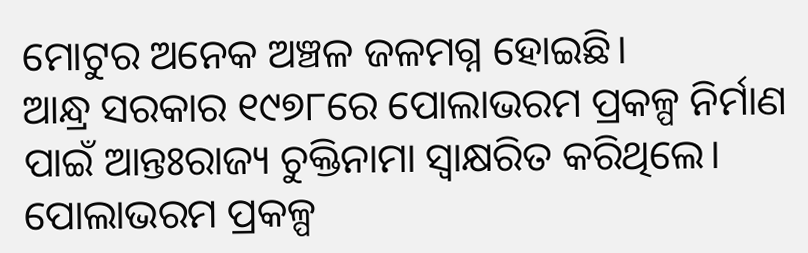ମୋଟୁର ଅନେକ ଅଞ୍ଚଳ ଜଳମଗ୍ନ ହୋଇଛି।
ଆନ୍ଧ୍ର ସରକାର ୧୯୭୮ରେ ପୋଲାଭରମ ପ୍ରକଳ୍ପ ନିର୍ମାଣ ପାଇଁ ଆନ୍ତଃରାଜ୍ୟ ଚୁକ୍ତିନାମା ସ୍ୱାକ୍ଷରିତ କରିଥିଲେ। ପୋଲାଭରମ ପ୍ରକଳ୍ପ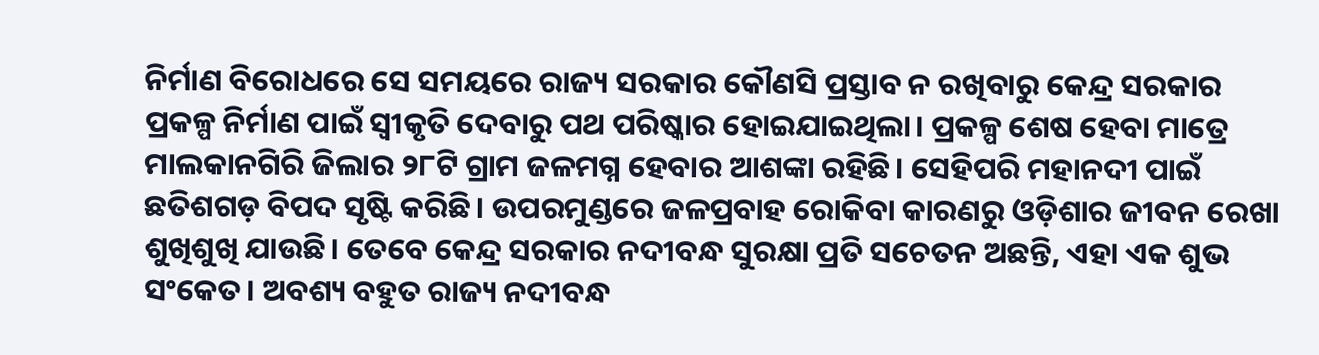ନିର୍ମାଣ ବିରୋଧରେ ସେ ସମୟରେ ରାଜ୍ୟ ସରକାର କୌଣସି ପ୍ରସ୍ତାବ ନ ରଖିବାରୁ କେନ୍ଦ୍ର ସରକାର ପ୍ରକଳ୍ପ ନିର୍ମାଣ ପାଇଁ ସ୍ୱୀକୃତି ଦେବାରୁ ପଥ ପରିଷ୍କାର ହୋଇଯାଇଥିଲା। ପ୍ରକଳ୍ପ ଶେଷ ହେବା ମାତ୍ରେ ମାଲକାନଗିରି ଜିଲାର ୨୮ଟି ଗ୍ରାମ ଜଳମଗ୍ନ ହେବାର ଆଶଙ୍କା ରହିଛି। ସେହିପରି ମହାନଦୀ ପାଇଁ ଛତିଶଗଡ଼ ବିପଦ ସୃଷ୍ଟି କରିଛି। ଉପରମୁଣ୍ଡରେ ଜଳପ୍ରବାହ ରୋକିବା କାରଣରୁ ଓଡ଼ିଶାର ଜୀବନ ରେଖା ଶୁଖିଶୁଖି ଯାଉଛି। ତେବେ କେନ୍ଦ୍ର ସରକାର ନଦୀବନ୍ଧ ସୁରକ୍ଷା ପ୍ରତି ସଚେତନ ଅଛନ୍ତି, ଏହା ଏକ ଶୁଭ ସଂକେତ। ଅବଶ୍ୟ ବହୁତ ରାଜ୍ୟ ନଦୀବନ୍ଧ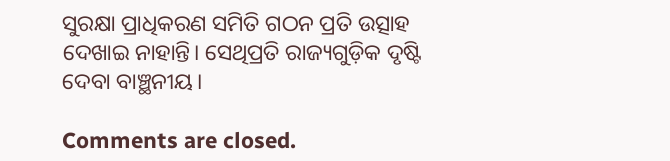ସୁରକ୍ଷା ପ୍ରାଧିକରଣ ସମିତି ଗଠନ ପ୍ରତି ଉତ୍ସାହ ଦେଖାଇ ନାହାନ୍ତି। ସେଥିପ୍ରତି ରାଜ୍ୟଗୁଡ଼ିକ ଦୃଷ୍ଟି ଦେବା ବାଞ୍ଛନୀୟ।

Comments are closed.